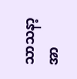သာသနာ့အာ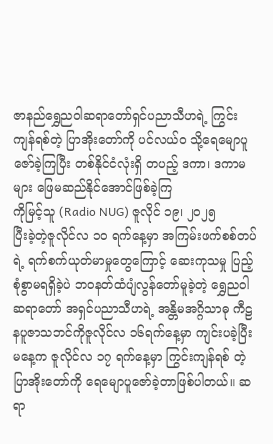ဇာနည်ရွှေညဝါဆရာတော်ရှင်ပညာသီဟရဲ့ ကြွင်းကျန်ရစ်တဲ့ ပြာအိုးတော်ကို ပင်လယ်ဝ သို့ရေမျောပူဇော်ခဲ့ကြပြီး တစ်နိုင်ငံလုံးရှိ တပည့် ဒကာ၊ ဒကာမများ ဖြေမဆည်နိုင်အောင်ဖြစ်ခဲ့ကြ
ကိုမြင့်သူ (Radio NUG) ဇူလိုင် ၁၉၊ ၂၀၂၅
ပြီးခဲ့တဲ့ဇူလိုင်လ ၁၀ ရက်နေ့မှာ အကြမ်းဖက်စစ်တပ်ရဲ့ ရက်စက်ယုတ်မာမှုတွေကြောင့် ဆေးကုသမှု ပြည့်စုံစွာမရရှိခဲ့ပဲ ဘဝနတ်ထံပျံလွန်တော်မူခဲ့တဲ့ ရွှေညဝါဆရာတော် အရှင်ပညာသီဟရဲ့ အန္တိမအဂ္ဂိသာဓု ကီဠနပူဇာသဘင်ကိုဇူလိုင်လ ၁၆ရက်နေ့မှာ ကျင်းပခဲ့ပြီး မနေ့က ဇူလိုင်လ ၁၇ ရက်နေ့မှာ ကြွင်းကျန်ရစ် တဲ့ ပြာအိုးတော်ကို ရေမျောပူဇော်ခဲ့တာဖြစ်ပါတယ်။ ဆရာ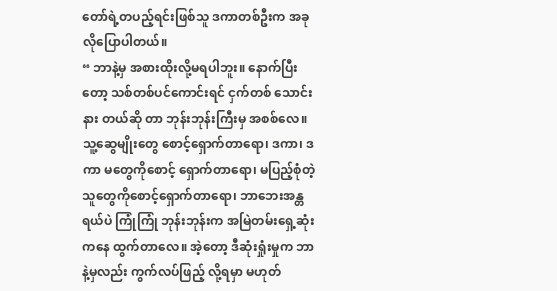တော်ရဲ့တပည့်ရင်းဖြစ်သူ ဒကာတစ်ဦးက အခု လိုပြောပါတယ်။
“ ဘာနဲ့မှ အစားထိုးလို့မရပါဘူး။ နောက်ပြီးတော့ သစ်တစ်ပင်ကောင်းရင် ငှက်တစ် သောင်းနား တယ်ဆို တာ ဘုန်းဘုန်းကြီးမှ အစစ်လေ။ သူ့ဆွေမျိုးတွေ စောင့်ရှောက်တာရော၊ ဒကာ၊ ဒကာ မတွေကိုစောင့် ရှောက်တာရော၊ မပြည့်စုံတဲ့သူတွေကိုစောင့်ရှောက်တာရော၊ ဘာဘေးအန္တရယ်ပဲ ကြုံကြုံ ဘုန်းဘုန်းက အမြဲတမ်းရှေ့ဆုံးကနေ ထွက်တာလေ။ အဲ့တော့ ဒီဆုံးရှုံးမှုက ဘာနဲ့မှလည်း ကွက်လပ်ဖြည့် လို့ရမှာ မဟုတ်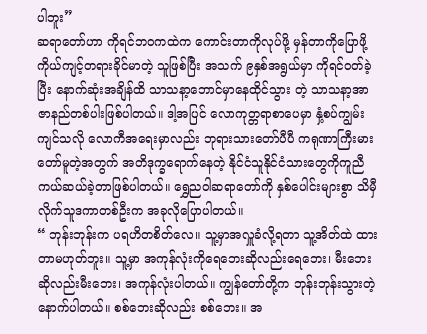ပါဘူး”
ဆရာတော်ဟာ ကိုရင်ဘဝကထဲက ကောင်းတာကိုလုပ်ဖို့ မှန်တာကိုပြောဖို့ ကိုယ်ကျင့်တရားခိုင်မာတဲ့ သူဖြစ်ပြီး အသက် ၉နှစ်အရွယ်မှာ ကိုရင်ဝတ်ခဲ့ပြီး နောက်ဆုံးအချိန်ထိ သာသနာ့ဘောင်မှာနေထိုင်သွား တဲ့ သာသနာ့အာဇာနည်တစ်ပါးဖြစ်ပါတယ်။ ဒါ့အပြင် လောကုတ္တရာစာပေမှာ နှံ့စပ်ကျွမ်းကျင်သလို လောကီအရေးမှာလည်း ဘုရားသားတော်ပီပီ ကရုဏာကြီးမားတော်မူတဲ့အတွက် အတိဒုက္ခရောက်နေတဲ့ နိုင်ငံသူနိုင်ငံသားတွေကိုကူညီကယ်ဆယ်ခဲ့တာဖြစ်ပါတယ်။ ရွှေညဝါဆရာတော်ကို နှစ်ပေါင်းများစွာ သိမှီ လိုက်သူဒကာတစ်ဦးက အခုလိုပြောပါတယ်။
“ ဘုန်းဘုန်းက ပရဟိတစိတ်လေ။ သူ့မှာအလှူခံလို့ရတာ သူ့အိတ်ထဲ ထားတာမဟုတ်ဘူး။ သူ့မှာ အကုန်လုံးကိုရေဘေးဆိုလည်းရေဘေး၊ မီးဘေးဆိုလည်းမီးဘေး၊ အကုန်လုံးပါတယ်။ ကျွန်တော်တို့က ဘုန်းဘုန်းသွားတဲ့နောက်ပါတယ်။ စစ်ဘေးဆိုလည်း စစ်ဘေး။ အ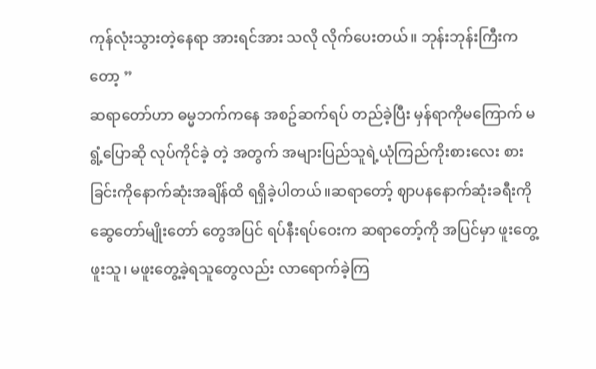ကုန်လုံးသွားတဲ့နေရာ အားရင်အား သလို လိုက်ပေးတယ်။ ဘုန်းဘုန်းကြီးကတော့ ”
ဆရာတော်ဟာ ဓမ္မဘက်ကနေ အစဥ်ဆက်ရပ် တည်ခဲ့ပြီး မှန်ရာကိုမကြောက် မရွံ့ပြောဆို လုပ်ကိုင်ခဲ့ တဲ့ အတွက် အများပြည်သူရဲ့ယုံကြည်ကိုးစားလေး စားခြင်းကိုနောက်ဆုံးအချိန်ထိ ရရှိခဲ့ပါတယ်။ဆရာတော့် ဈာပနနောက်ဆုံးခရီးကို ဆွေတော်မျိုးတော် တွေအပြင် ရပ်နီးရပ်ဝေးက ဆရာတော့်ကို အပြင်မှာ ဖူးတွေ့ဖူးသူ၊ မဖူးတွေ့ခဲ့ရသူတွေလည်း လာရောက်ခဲ့ကြ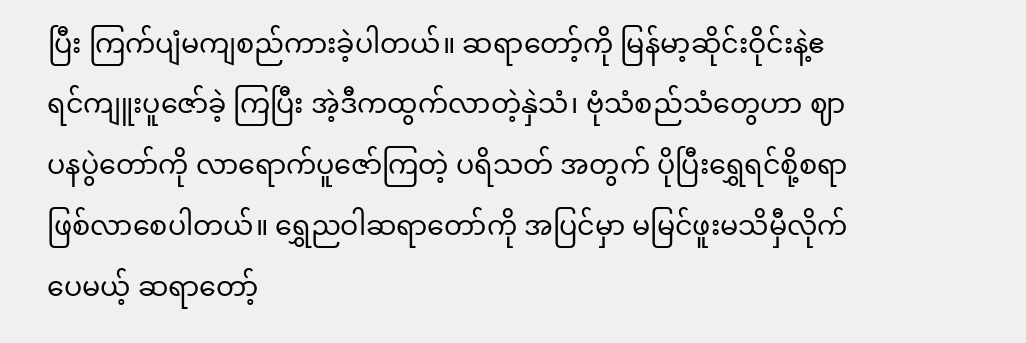ပြီး ကြက်ပျံမကျစည်ကားခဲ့ပါတယ်။ ဆရာတော့်ကို မြန်မာ့ဆိုင်းဝိုင်းနဲ့ဧရင်ကျူးပူဇော်ခဲ့ ကြပြီး အဲ့ဒီကထွက်လာတဲ့နှဲသံ၊ ဗုံသံစည်သံတွေဟာ ဈာပနပွဲတော်ကို လာရောက်ပူဇော်ကြတဲ့ ပရိသတ် အတွက် ပိုပြီးရွှေရင်စို့စရာဖြစ်လာစေပါတယ်။ ရွှေညဝါဆရာတော်ကို အပြင်မှာ မမြင်ဖူးမသိမှီလိုက်ပေမယ့် ဆရာတော့်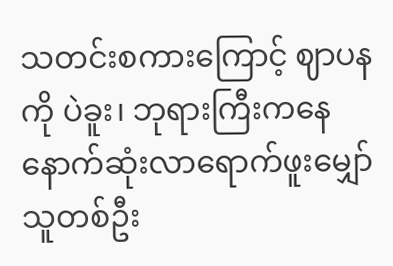သတင်းစကားကြောင့် ဈာပနကို ပဲခူး၊ ဘုရားကြီးကနေနောက်ဆုံးလာရောက်ဖူးမျှော်သူတစ်ဦး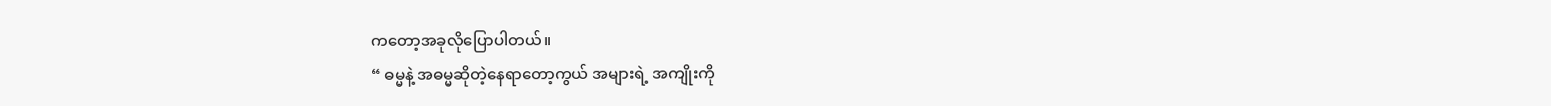ကတော့အခုလိုပြောပါတယ်။
“ ဓမ္မနဲ့ အဓမ္မဆိုတဲ့နေရာတော့ကွယ် အများရဲ့ အကျိုးကို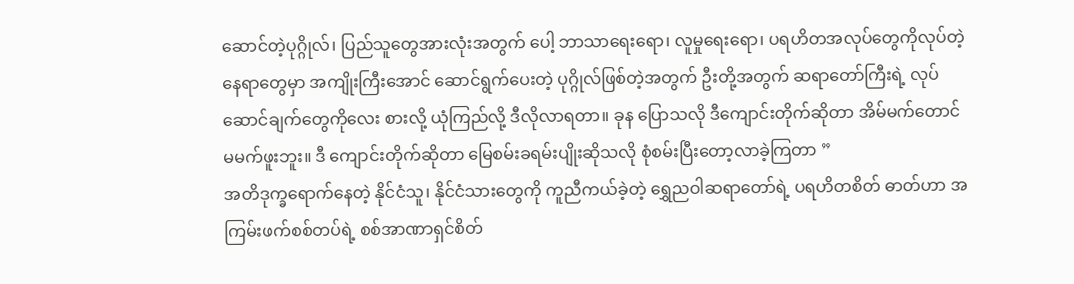ဆောင်တဲ့ပုဂ္ဂိုလ်၊ ပြည်သူတွေအားလုံးအတွက် ပေါ့ ဘာသာရေးရော၊ လူမှုရေးရော၊ ပရဟိတအလုပ်တွေကိုလုပ်တဲ့နေရာတွေမှာ အကျိုးကြီးအောင် ဆောင်ရွက်ပေးတဲ့ ပုဂ္ဂိုလ်ဖြစ်တဲ့အတွက် ဦးတို့အတွက် ဆရာတော်ကြီးရဲ့ လုပ်ဆောင်ချက်တွေကိုလေး စားလို့ ယုံကြည်လို့ ဒီလိုလာရတာ။ ခုန ပြောသလို ဒီကျောင်းတိုက်ဆိုတာ အိမ်မက်တောင်မမက်ဖူးဘူး။ ဒီ ကျောင်းတိုက်ဆိုတာ မြေစမ်းခရမ်းပျိုးဆိုသလို စုံစမ်းပြီးတော့လာခဲ့ကြတာ ”
အတိဒုက္ခရောက်နေတဲ့ နိုင်ငံသူ၊ နိုင်ငံသားတွေကို ကူညီကယ်ခဲ့တဲ့ ရွှေညဝါဆရာတော်ရဲ့ ပရဟိတစိတ် ဓာတ်ဟာ အကြမ်းဖက်စစ်တပ်ရဲ့ စစ်အာဏာရှင်စိတ်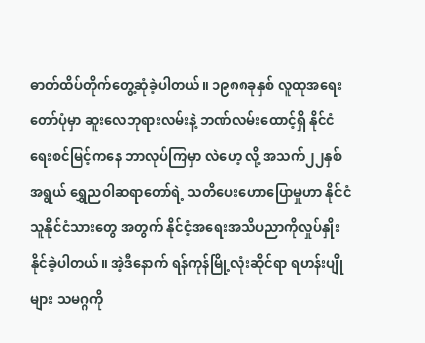ဓာတ်ထိပ်တိုက်တွေ့ဆုံခဲ့ပါတယ်။ ၁၉၈၈ခုနှစ် လူထုအရေးတော်ပုံမှာ ဆူးလေဘုရားလမ်းနဲ့ ဘဏ်လမ်းထောင့်ရှိ နိုင်ငံရေးစင်မြင့်ကနေ ဘာလုပ်ကြမှာ လဲဟေ့ လို့ အသက်၂၂နှစ်အရွယ် ရွှေညဝါဆရာတော်ရဲ့ သတိပေးဟောပြောမှုဟာ နိုင်ငံသူနိုင်ငံသားတွေ အတွက် နိုင်ငံ့အရေးအသိပညာကိုလှုပ်နှိုးနိုင်ခဲ့ပါတယ်။ အဲ့ဒီနောက် ရန်ကုန်မြို့လုံးဆိုင်ရာ ရဟန်းပျိုများ သမဂ္ဂကို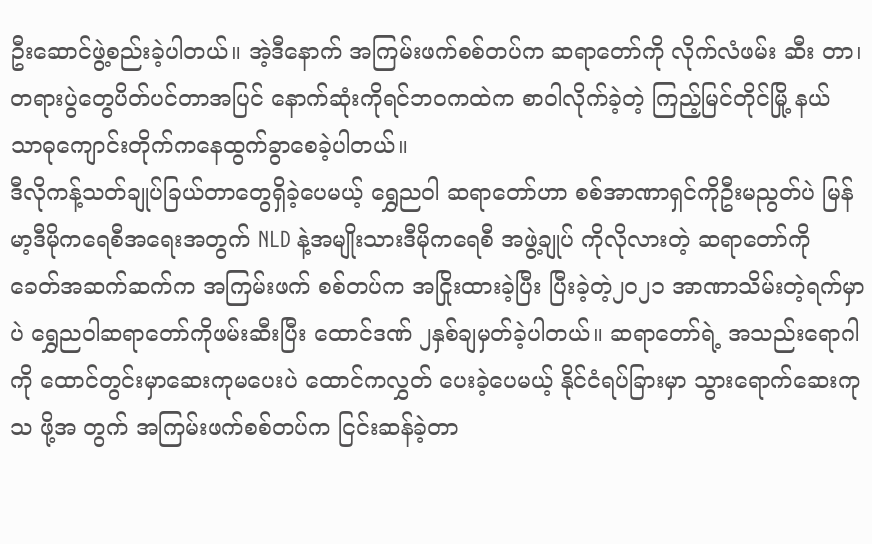ဦးဆောင်ဖွဲ့စည်းခဲ့ပါတယ်။ အဲ့ဒီနောက် အကြမ်းဖက်စစ်တပ်က ဆရာတော်ကို လိုက်လံဖမ်း ဆီး တာ၊ တရားပွဲတွေပိတ်ပင်တာအပြင် နောက်ဆုံးကိုရင်ဘဝကထဲက စာဝါလိုက်ခဲ့တဲ့ ကြည့်မြင်တိုင်မြို့ နယ် သာဓုကျောင်းတိုက်ကနေထွက်ခွာစေခဲ့ပါတယ်။
ဒီလိုကန့်သတ်ချုပ်ခြယ်တာတွေရှိခဲ့ပေမယ့် ရွှေညဝါ ဆရာတော်ဟာ စစ်အာဏာရှင်ကိုဦးမညွတ်ပဲ မြန်မာ့ဒီမိုကရေစီအရေးအတွက် NLD နဲ့အမျိုးသားဒီမိုကရေစီ အဖွဲ့ချုပ် ကိုလိုလားတဲ့ ဆရာတော်ကို ခေတ်အဆက်ဆက်က အကြမ်းဖက် စစ်တပ်က အငြိုးထားခဲ့ပြီး ပြီးခဲ့တဲ့၂၀၂၁ အာဏာသိမ်းတဲ့ရက်မှာပဲ ရွှေညဝါဆရာတော်ကိုဖမ်းဆီးပြီး ထောင်ဒဏ် ၂နှစ်ချမှတ်ခဲ့ပါတယ်။ ဆရာတော်ရဲ့ အသည်းရောဂါကို ထောင်တွင်းမှာဆေးကုမပေးပဲ ထောင်ကလွှတ် ပေးခဲ့ပေမယ့် နိုင်ငံရပ်ခြားမှာ သွားရောက်ဆေးကုသ ဖို့အ တွက် အကြမ်းဖက်စစ်တပ်က ငြင်းဆန်ခဲ့တာ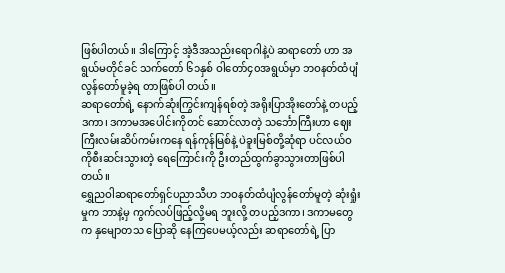ဖြစ်ပါတယ်။ ဒါကြောင့် အဲ့ဒီအသည်းရောဂါနဲ့ပဲ ဆရာတော် ဟာ အရွယ်မတိုင်ခင် သက်တော် ၆၁နှစ် ဝါတော်၄၀အရွယ်မှာ ဘဝနတ်ထံပျံလွန်တော်မူခဲ့ရ တာဖြစ်ပါ တယ်။
ဆရာတော်ရဲ့ နောက်ဆုံးကြွင်းကျန်ရစ်တဲ့ အရိုးပြာအိုးတော်နဲ့ တပည့် ဒကာ၊ ဒကာမအပေါင်းကိုတင် ဆောင်လာတဲ့ သင်္ဘောကြီးဟာ ဈေးကြီးလမ်းဆိပ်ကမ်းကနေ ရန်ကုန်မြစ်နဲ့ ပဲခူးမြစ်တို့ဆုံရာ ပင်လယ်ဝ ကိုစီးဆင်းသွားတဲ့ ရေကြောင်းကို ဦးတည်ထွက်ခွာသွားတာဖြစ်ပါတယ်။
ရွှေညဝါဆရာတော်ရှင်ပညာသီဟ ဘဝနတ်ထံပျံလွန်တော်မူတဲ့ ဆုံးရှုံးမှုက ဘာနဲ့မှ ကွက်လပ်ဖြည့်လို့မရ ဘူးလို့ တပည့်ဒကာ၊ ဒကာမတွေက နှမျောတသ ပြောဆို နေကြပေမယ့်လည်း ဆရာတော်ရဲ့ ပြာ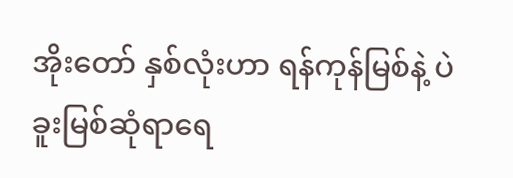အိုးတော် နှစ်လုံးဟာ ရန်ကုန်မြစ်နဲ့ ပဲခူးမြစ်ဆုံရာရေ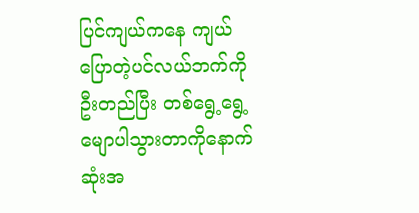ပြင်ကျယ်ကနေ ကျယ်ပြောတဲ့ပင်လယ်ဘက်ကို ဦးတည်ပြီး တစ်ရွေ့ရွေ့မျောပါသွားတာကိုနောက်ဆုံးအ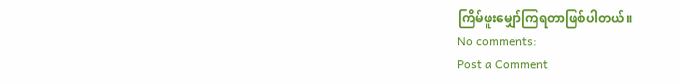ကြိမ်ဖူးမျှော်ကြရတာဖြစ်ပါတယ်။
No comments:
Post a Comment